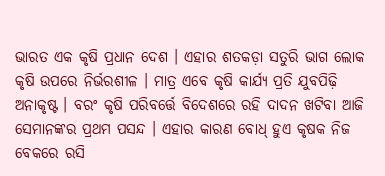ଭାରତ ଏକ କୃଷି ପ୍ରଧାନ ଦେଶ । ଏହାର ଶତକଡ଼ା ସତୁରି ଭାଗ ଲୋକ କୃଷି ଉପରେ ନିର୍ଭରଶୀଳ । ମାତ୍ର ଏବେ କୃଷି କାର୍ଯ୍ୟ ପ୍ରତି ଯୁବପିଢ଼ି ଅନାକୃଷ୍ଟ । ବରଂ କୃଷି ପରିବର୍ତ୍ତେ ବିଦେଶରେ ରହି ଦାଦନ ଖଟିବା ଆଜି ସେମାନଙ୍କର ପ୍ରଥମ ପସନ୍ଦ । ଏହାର କାରଣ ବୋଧ୍ ହୁଏ କୃଷକ ନିଜ ବେକରେ ରସି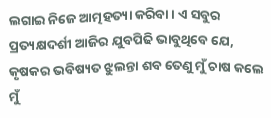ଲଗାଇ ନିଜେ ଆତ୍ମହତ୍ୟା କରିବା । ଏ ସବୁର ପ୍ରତ୍ୟକ୍ଷଦର୍ଶୀ ଆଜିର ଯୁବପିଢି ଭାବୁଥିବେ ଯେ, କୃଷକର ଭବିଷ୍ୟତ ଝୁଲନ୍ତା ଶବ ତେଣୁ ମୁଁ ଚାଷ କଲେ ମୁଁ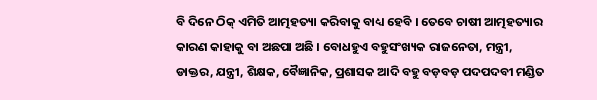ବି ଦିନେ ଠିକ୍ ଏମିତି ଆତ୍ମହତ୍ୟା କରିବାକୁ ବାଧ୍ୟ ହେବି । ତେବେ ଚାଷୀ ଆତ୍ମହତ୍ୟାର କାରଣ କାହାକୁ ବା ଅଛପା ଅଛି । ବୋଧହୁଏ ବହୁସଂଖ୍ୟକ ରାଜନେତା, ମନ୍ତ୍ରୀ, ଡାକ୍ତର, ଯନ୍ତ୍ରୀ, ଶିକ୍ଷକ, ବୈଜ୍ଞାନିକ, ପ୍ରଶାସକ ଆଦି ବହୁ ବଡ଼ବଡ଼ ପଦପଦବୀ ମଣ୍ଡିତ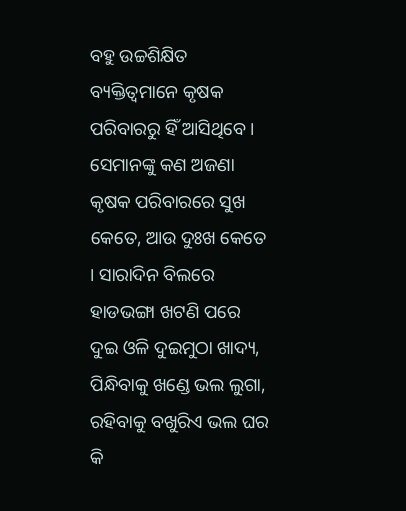ବହୁ ଉଚ୍ଚଶିକ୍ଷିତ ବ୍ୟକ୍ତିତ୍ୱମାନେ କୃଷକ ପରିବାରରୁ ହିଁ ଆସିଥିବେ । ସେମାନଙ୍କୁ କଣ ଅଜଣା କୃଷକ ପରିବାରରେ ସୁଖ କେତେ, ଆଉ ଦୁଃଖ କେତେ । ସାରାଦିନ ବିଲରେ ହାଡଭଙ୍ଗା ଖଟଣି ପରେ ଦୁଇ ଓଳି ଦୁଇମୁଠା ଖାଦ୍ୟ, ପିନ୍ଧିବାକୁ ଖଣ୍ଡେ ଭଲ ଲୁଗା, ରହିବାକୁ ବଖୁରିଏ ଭଲ ଘର କି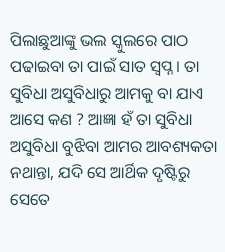ପିଲାଛୁଆଙ୍କୁ ଭଲ ସ୍କୁଲରେ ପାଠ ପଢାଇବା ତା ପାଇଁ ସାତ ସ୍ଵପ୍ନ । ତା ସୁବିଧା ଅସୁବିଧାରୁ ଆମକୁ ବା ଯାଏ ଆସେ କଣ ? ଆଜ୍ଞା ହଁ ତା ସୁବିଧା ଅସୁବିଧା ବୁଝିବା ଆମର ଆବଶ୍ୟକତା ନଥାନ୍ତା, ଯଦି ସେ ଆର୍ଥିକ ଦୃଷ୍ଟିରୁ ସେତେ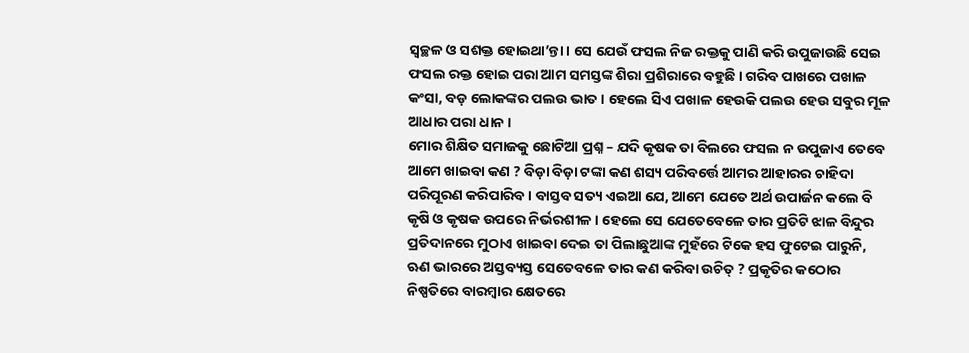ସ୍ଵଚ୍ଛଳ ଓ ସଶକ୍ତ ହୋଇଥା’ନ୍ତା । ସେ ଯେଉଁ ଫସଲ ନିଜ ରକ୍ତକୁ ପାଣି କରି ଉପୁଜାଉଛି ସେଇ ଫସଲ ରକ୍ତ ହୋଇ ପରା ଆମ ସମସ୍ତଙ୍କ ଶିରା ପ୍ରଶିରାରେ ବହୁଛି । ଗରିବ ପାଖରେ ପଖାଳ କଂସା, ବଡ଼ ଲୋକଙ୍କର ପଲଉ ଭାତ । ହେଲେ ସିଏ ପଖାଳ ହେଉକି ପଲଉ ହେଉ ସବୁର ମୂଳ ଆଧାର ପରା ଧାନ ।
ମୋର ଶିକ୍ଷିତ ସମାଜକୁ ଛୋଟିଆ ପ୍ରଶ୍ନ – ଯଦି କୃଷକ ତା ବିଲରେ ଫସଲ ନ ଉପୁଜାଏ ତେବେ ଆମେ ଖାଇବା କଣ ? ବିଡ଼ା ବିଡ଼ା ଟଙ୍କା କଣ ଶସ୍ୟ ପରିବର୍ତ୍ତେ ଆମର ଆହାରର ଚାହିଦା ପରିପୂରଣ କରିପାରିବ । ବାସ୍ତବ ସତ୍ୟ ଏଇଆ ଯେ, ଆମେ ଯେତେ ଅର୍ଥ ଉପାର୍ଜନ କଲେ ବି କୃଷି ଓ କୃଷକ ଉପରେ ନିର୍ଭରଶୀଳ । ହେଲେ ସେ ଯେତେବେଳେ ତାର ପ୍ରତିଟି ଝାଳ ବିନ୍ଦୁର ପ୍ରତିଦାନରେ ମୁଠାଏ ଖାଇବା ଦେଇ ତା ପିଲାଛୁଆଙ୍କ ମୁହଁରେ ଟିକେ ହସ ଫୁଟେଇ ପାରୁନି, ଋଣ ଭାରରେ ଅସ୍ତବ୍ୟସ୍ତ ସେତେବଳେ ତାର କଣ କରିବା ଉଚିତ୍ ? ପ୍ରକୃତିର କଠୋର ନିଷ୍ପତିରେ ବାରମ୍ବାର କ୍ଷେତରେ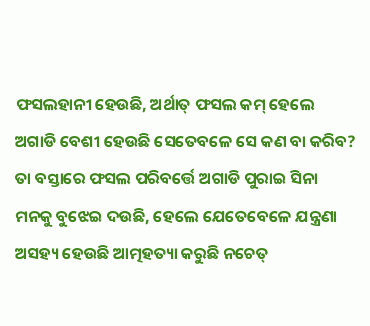ଫସଲହାନୀ ହେଉଛି, ଅର୍ଥାତ୍ ଫସଲ କମ୍ ହେଲେ ଅଗାଡି ବେଶୀ ହେଉଛି ସେତେବଳେ ସେ କଣ ବା କରିବ? ତା ବସ୍ତାରେ ଫସଲ ପରିବର୍ତ୍ତେ ଅଗାଡି ପୁରାଇ ସିନା ମନକୁ ବୁଝେଇ ଦଉଛି, ହେଲେ ଯେତେବେଳେ ଯନ୍ତ୍ରଣା ଅସହ୍ୟ ହେଉଛି ଆତ୍ମହତ୍ୟା କରୁଛି ନଚେତ୍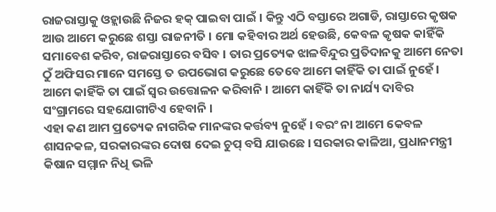ରାଜରାସ୍ତାକୁ ଓହ୍ଲାଉଛି ନିଜର ହକ୍ ପାଇବା ପାଇଁ । କିନ୍ତୁ ଏଠି ବସ୍ତାରେ ଅଗାଡି, ରାସ୍ତାରେ କୃଷକ ଆଉ ଆମେ କରୁଛେ ଶସ୍ତା ରାଜନୀତି । ମୋ କହିବାର ଅର୍ଥ ହେଉଛି, କେବଳ କୃଷକ କାହିଁକି ସମାବେଶ କରିବ, ରାଜରାସ୍ତାରେ ବସିବ । ତାର ପ୍ରତ୍ୟେକ ଝାଳବିନ୍ଦୁର ପ୍ରତିଦାନକୁ ଆମେ ନେତା ଠୁଁ ଅଫିସର ମାନେ ସମସ୍ତେ ତ ଉପଭୋଗ କରୁଛେ ତେବେ ଆମେ କାହିଁକି ତା ପାଇଁ ନୁହେଁ । ଆମେ କାହିଁକି ତା ପାଇଁ ସ୍ଵର ଉତ୍ତୋଳନ କରିବାନି । ଆମେ କାହିଁକି ତା ନାର୍ଯ୍ୟ ଦାବିର ସଂଗ୍ରାମରେ ସହଯୋଗୀଟିଏ ହେବାନି ।
ଏହା କଣ ଆମ ପ୍ରତ୍ୟେକ ନାଗରିକ ମାନଙ୍କର କର୍ତ୍ତବ୍ୟ ନୁହେଁ । ବରଂ ନା ଆମେ କେବଳ ଶାସନକଳ, ସରକାରଙ୍କର ଦୋଷ ଦେଇ ଚୁପ୍ ବସି ଯାଉଛେ । ସରକାର କାଳିଆ, ପ୍ରଧାନମନ୍ତ୍ରୀ କିଷାନ ସମ୍ମାନ ନିଧି ଭଳି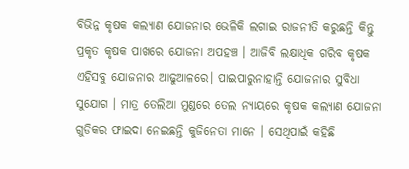ବିଭିନ୍ନ କୃଷକ କଲ୍ଯାଣ ଯୋଜନାର ଭେଳିକି ଲଗାଇ ରାଜନୀତି କରୁଛନ୍ତି କିନ୍ତୁ ପ୍ରକୃତ କୃଷକ ପାଖରେ ଯୋଜନା ଅପହଞ୍ଚ । ଆଜିବି ଲକ୍ଷାଧିକ ଗରିବ କୃଷକ ଏହିସବୁ ଯୋଜନାର ଆଢୁଆଳରେ। ପାଇପାରୁନାହାନ୍ତି ଯୋଜନାର ସୁବିଧା ସୁଯୋଗ । ମାତ୍ର ତେଲିଆ ମୁଣ୍ଡରେ ତେଲ ନ୍ୟାୟରେ କୃଷକ କଲ୍ୟାଣ ଯୋଜନା ଗୁଡିକର ଫାଇଦା ନେଇଛନ୍ତି କୁଜିନେତା ମାନେ । ସେଥିପାଇଁ କହିଛି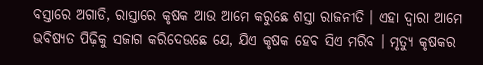ବସ୍ତାରେ ଅଗାଡି, ରାସ୍ତାରେ କୃଷକ ଆଉ ଆମେ କରୁଛେ ଶସ୍ତା ରାଜନୀତି । ଏହା ଦ୍ଵାରା ଆମେ ଭବିଷ୍ୟତ ପିଢ଼ିକୁ ସଜାଗ କରିଦେଉଛେ ଯେ, ଯିଏ କୃଷକ ହେବ ସିଏ ମରିବ । ମୃତ୍ଯୁ କୃଷକର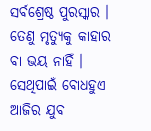ସର୍ବଶ୍ରେଷ୍ଠ ପୁରସ୍କାର । ତେଣୁ ମୃତ୍ୟୁକୁ କାହାର ବା ଭୟ ନାହିଁ । ସେଥିପାଇଁ ବୋଧହୁଏ ଆଜିର ଯୁବ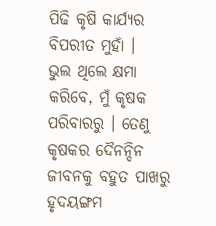ପିଢି କୃଷି କାର୍ଯ୍ୟର ବିପରୀତ ମୁହାଁ ।
ଭୁଲ ଥିଲେ କ୍ଷମା କରିବେ, ମୁଁ କୃଷକ ପରିବାରରୁ । ତେଣୁ କୃଷକର ଦୈନନ୍ଦିନ ଜୀବନକୁ ବହୁତ ପାଖରୁ ହୃଦୟଙ୍ଗମ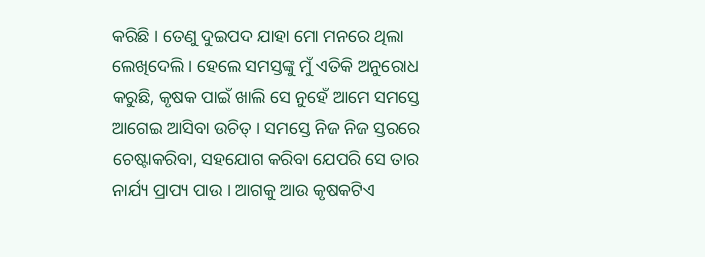କରିଛି । ତେଣୁ ଦୁଇପଦ ଯାହା ମୋ ମନରେ ଥିଲା ଲେଖିଦେଲି । ହେଲେ ସମସ୍ତଙ୍କୁ ମୁଁ ଏତିକି ଅନୁରୋଧ କରୁଛି, କୃଷକ ପାଇଁ ଖାଲି ସେ ନୁହେଁ ଆମେ ସମସ୍ତେ ଆଗେଇ ଆସିବା ଉଚିତ୍ । ସମସ୍ତେ ନିଜ ନିଜ ସ୍ତରରେ ଚେଷ୍ଟାକରିବା, ସହଯୋଗ କରିବା ଯେପରି ସେ ତାର ନାର୍ଯ୍ୟ ପ୍ରାପ୍ୟ ପାଉ । ଆଗକୁ ଆଉ କୃଷକଟିଏ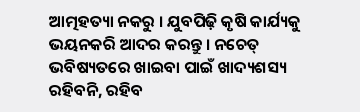ଆତ୍ମହତ୍ୟା ନକରୁ । ଯୁବପିଢ଼ି କୃଷି କାର୍ଯ୍ୟକୁ ଭୟନକରି ଆଦର କରନ୍ତୁ । ନଚେତ୍ ଭବିଷ୍ୟତରେ ଖାଇବା ପାଇଁ ଖାଦ୍ୟଶସ୍ୟ ରହିବନି, ରହିବ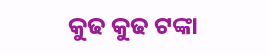କୁଢ କୁଢ ଟଙ୍କା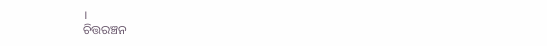।
ଚିତ୍ତରଞ୍ଚନ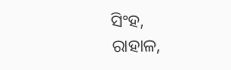ସିଂହ,
ରାହାଳ,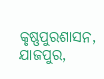କୃଷ୍ଣପୁରଶାସନ,
ଯାଜପୁର,